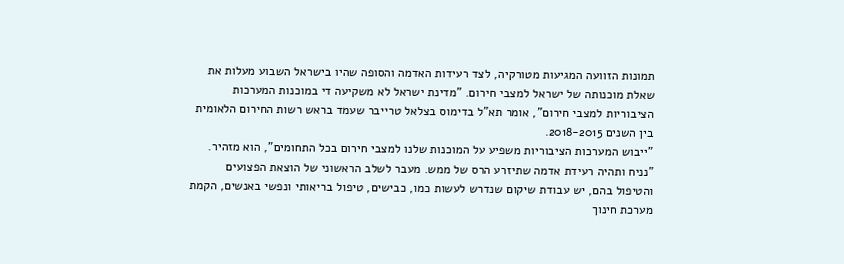תמונות הזוועה המגיעות מטורקיה, לצד רעידות האדמה והסופה שהיו בישראל השבוע מעלות את שאלת מוכנותה של ישראל למצבי חירום. "מדינת ישראל לא משקיעה די במוכנות המערכות הציבוריות למצבי חירום", אומר תא"ל בדימוס בצלאל טרייבר שעמד בראש רשות החירום הלאומית בין השנים 2018-2015.
"ייבוש המערכות הציבוריות משפיע על המוכנות שלנו למצבי חירום בכל התחומים", הוא מזהיר. "נניח ותהיה רעידת אדמה שתיזרע הרס של ממש. מעבר לשלב הראשוני של הוצאת הפצועים והטיפול בהם, יש עבודת שיקום שנדרש לעשות כמו, כבישים, טיפול בריאותי ונפשי באנשים, הקמת מערכת חינוך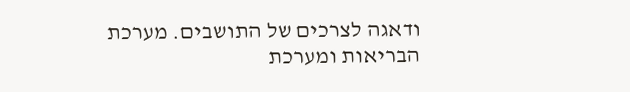ודאגה לצרכים של התושבים. מערכת הבריאות ומערכת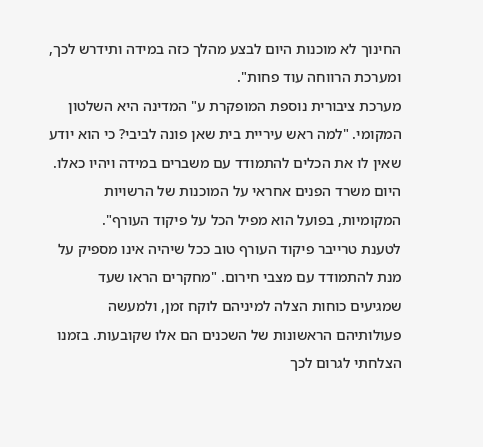החינוך לא מוכנות היום לבצע מהלך כזה במידה ותידרש לכך, ומערכת הרווחה עוד פחות".
מערכת ציבורית נוספת המופקרת ע" המדינה היא השלטון המקומי. "למה ראש עיריית בית שאן פונה לביבי? כי הוא יודע שאין לו את הכלים להתמודד עם משברים במידה ויהיו כאלו. היום משרד הפנים אחראי על המוכנות של הרשויות המקומיות, בפועל הוא מפיל הכל על פיקוד העורף".
לטענת טרייבר פיקוד העורף טוב ככל שיהיה אינו מספיק על מנת להתמודד עם מצבי חירום. "מחקרים הראו שעד שמגיעים כוחות הצלה למיניהם לוקח זמן, ולמעשה פעולותיהם הראשונות של השכנים הם אלו שקובעות. בזמנו הצלחתי לגרום לכך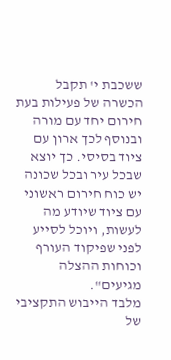ששכבת י' תקבל הכשרה של פעילות בעת חירום יחד עם מורה ובנוסף לכך ארון עם ציוד בסיסי. כך יוצא שבכל עיר ובכל שכונה יש כוח חירום ראשוני עם ציוד שיודע מה לעשות, ויוכל לסייע לפני שפיקוד העורף וכוחות ההצלה מגיעים".
מלבד הייבוש התקציבי של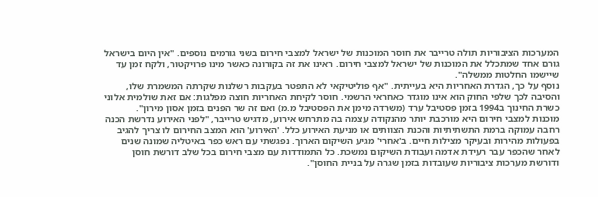המערכות הציבוריות תולה טרייבר את חוסר המוכנות של ישראל למצבי חירום בשני גורמים נוספים. "אין היום בישראל גורם אחד שמתכלל את המוכנות של ישראל למצבי חירום. ראינו את זה בקורונה כאשר מינו פרויקטור, ולקח זמן עד שיישמו החלטות ממשלה".
נוסף על כך, הגדרת האחריות היא בעייתית. "אף פוליטיקאי לא התפטר בעקבות רשלנות שקרתה המשמרת שלו, והסיבה לכך שלפי החוק הוא אינו מוגדר כאחראי הרשמי. חוסר לקיחת האחריות חוצה מפלגות: אם זאת שולמית אלוני כשרת החינוך ב1994 בזמן פסטיבל ערד (משרדה מימן את הפסטיבל מ.מ) ואם זה שר הפנים בזמן אסון מירון".
מוכנות למצבי חירום היא מורכבת יותר מהנקודה עצמה בה מתרחש אירוע, מדגיש טרייבר, "לפני האירוע נדרשת הכנה רחבה עמוקה ברמת התשתיתיות והכנת הצוותים או מניעת האירוע כלל. 'האירוע' הוא המצב החירום לו צריך להגיב בפעולות מהירות ובעיקר מצילות חיים. ב'אחרי' מגיע השיקום הארוך. נפגשתי עם ראש כפר באיטליה שמונה שנים לאחר שהכפר עבר רעידת אדמה ועבודת השיקום נמשכת. כל התמודדות עם מצבי חירום בכל שלב דורשת חוסן ודורשת מערכות ציבוריות שעובדות בזמן שגרה על בניית החוסן".